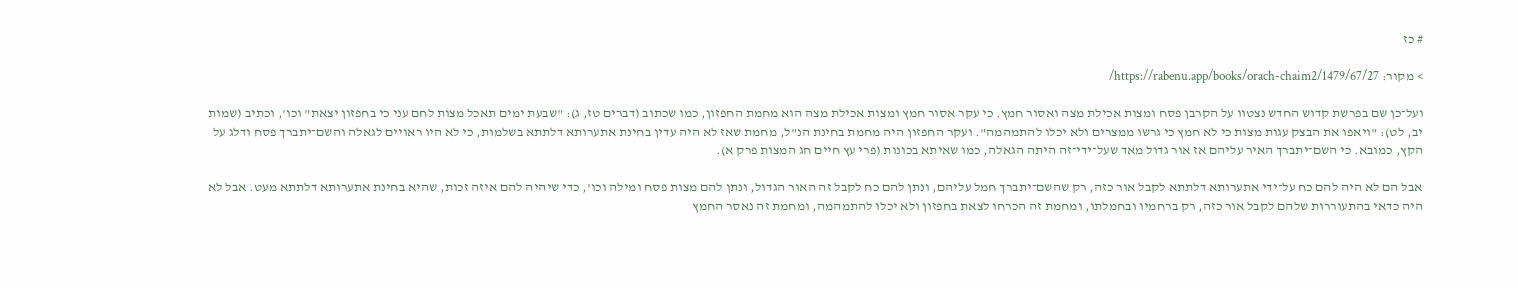# כז

> מקור: https://rabenu.app/books/orach-chaim2/1479/67/27/

ועל־כן שם בפרשת קדוש החדש נצטוו על הקרבן פסח ומצות אכילת מצה ואסור חמץ. כי עקר אסור חמץ ומצות אכילת מצה הוא מחמת החפזון, כמו שכתוב (דברים טז, ג): "שבעת ימים תאכל מצות לחם עני כי בחפזון יצאת" וכו', וכתיב (שמות יב, לט): "ויאפו את הבצק עגות מצות כי לא חמץ כי גרשו ממצרים ולא יכלו להתמהמה". ועקר החפזון היה מחמת בחינת הנ"ל, מחמת שאז לא היה עדין בחינת אתערותא דלתתא בשלמות, כי לא היו ראויים לגאלה והשם־יתברך פסח ודלג על הקץ, כמובא. כי השם־יתברך האיר עליהם אז אור גדול מאד שעל־ידי־זה היתה הגאלה, כמו שאיתא בכונות (פרי עץ חיים חג המצות פרק א).

אבל הם לא היה להם כח על־ידי אתערותא דלתתא לקבל אור כזה, רק שהשם־יתברך חמל עליהם, ונתן להם כח לקבל זה האור הגדול, ונתן להם מצות פסח ומילה וכו', כדי שיהיה להם איזה זכות, שהיא בחינת אתערותא דלתתא מעט. אבל לא היה כדאי בהתעוררות שלהם לקבל אור כזה, רק ברחמיו ובחמלתו, ומחמת זה הכרחו לצאת בחפזון ולא יכלו להתמהמה, ומחמת זה נאסר החמץ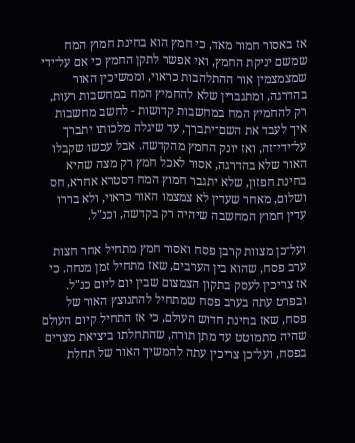אז באסור חמור מאד, כי חמץ הוא בחינת חמוץ המח שמשם יניקת החמץ, ואי אפשר לתקן החמץ כי אם על־ידי שמצמצמין אור ההתלהבות כראוי, וממשיכין האור בהדרגה, ומתגברין שלא להחמיץ המח במחשבות רעות, רק להחמיץ המח במחשבות קדושות - לחשב מחשבות איך לעבד את השם־יתברך, עד שיגלה מלכותו יתברך על־ידי־זה, ואז יונק החמץ מהקדשה. אבל עכשו שקבלו האור שלא בהדרגה, אסור לאכל חמץ רק מצה שהיא בחינת חפזון, שלא יתגבר חמוץ המח דסטרא אחרא, חס ושלום, מאחר שעדין לא צמצמו האור כראוי, ולא בררו עדין חמוץ המחשבה שיהיה רק בקדשה, וכנ"ל.

ועל־כן מצוות קרבן פסח ואסור חמץ מתחיל אחר חצות ערב פסח, שהוא בין הערבים, שאז מתחיל זמן מנחה. כי אז צריכין לעסק בתקון הצמצום שבין יום ליום כנ"ל. ובפרט עתה בערב פסח שמתחיל להתנוצץ האור של פסח, שאז בחינת חדוש העולם, כי אז התחיל קיום העולם שהיה מתמוטט עד מתן תורה, שהתחלתו ביציאת מצרים בפסח, ועל־כן צריכין עתה להמשיך האור של תחלת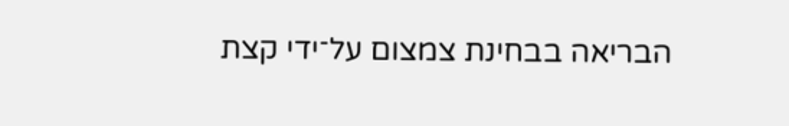הבריאה בבחינת צמצום על־ידי קצת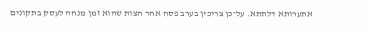אתערותא דלתתא. על־כן צריכין בערב פסח אחר חצות שהוא זמן מנחה לעסק בתקונים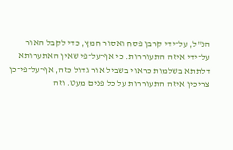הנ"ל, על־ידי קרבן פסח ואסור חמץ, כדי לקבל האור על־ידי איזה התעוררות. כי אף־על־פי שאין האתערותא דלתתא בשלמות כראוי בשביל אור גדול כזה, אף־על־פי־כן צריכין איזה התעוררות על כל פנים מעט. וזה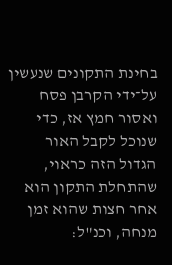בחינת התקונים שנעשין על־ידי הקרבן פסח ואסור חמץ אז, כדי שנוכל לקבל האור הגדול הזה כראוי, שהתחלת התקון הוא אחר חצות שהוא זמן מנחה, וכנ"ל: